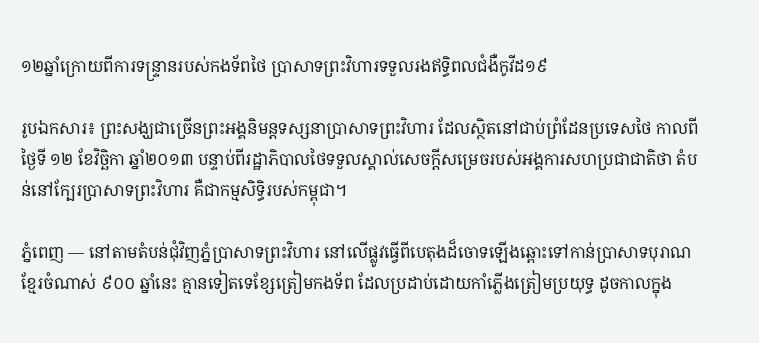១២ឆ្នាំក្រោយពីការទន្រ្ទានរបស់កងទ័ពថៃ ប្រាសាទព្រះវិហារទទួលរងឥទ្ធិពលជំងឺកូវីដ១៩

រូបឯកសារ៖ ព្រះសង្ឃជាច្រើនព្រះអង្គនិមន្តទស្សនាប្រាសាទព្រះវិហារ ដែលស្ថិតនៅជាប់ព្រំដែនប្រទេសថៃ កាលពីថ្ងៃទី ១២ ខែវិច្ឆិកា ឆ្នាំ២០១៣ បន្ទាប់ពីរដ្ឋាភិបាលថៃទទួលស្គាល់សេចក្តីសម្រេចរបស់អង្គការសហប្រជាជាតិថា តំបន់នៅក្បែរប្រាសាទព្រះវិហារ គឺជាកម្មសិទ្ធិរបស់កម្ពុជា។

ភ្នំពេញ — នៅតាមតំបន់ជុំវិញភ្នំប្រាសាទព្រះវិហារ នៅលើផ្លូវធ្វើពីបេតុងដ៏ចោទឡើងឆ្ពោះទៅកាន់ប្រាសាទបុរាណខ្មែរចំណាស់ ៩០០ ឆ្នាំនេះ គ្មានទៀតទេខ្សែត្រៀមកងទ័ព ដែលប្រដាប់ដោយកាំភ្លើងត្រៀមប្រយុទ្ធ ដូចកាលក្នុង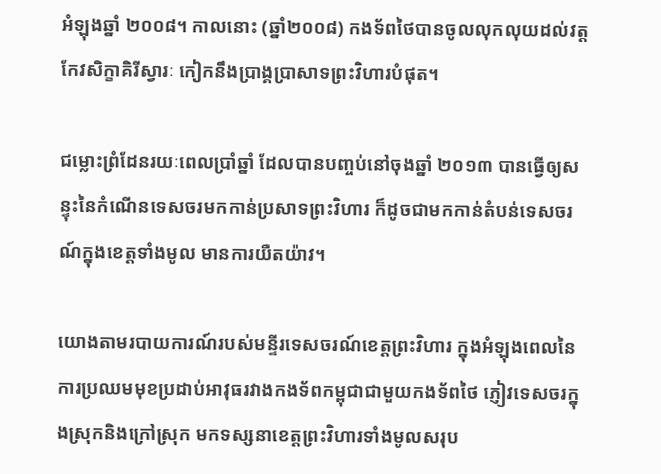អំឡុងឆ្នាំ ២០០៨។ កាលនោះ (ឆ្នាំ២០០៨) កងទ័ពថៃបានចូលលុកលុយដល់វត្តកែវសិក្ខាគិរីស្វារៈ កៀកនឹងប្រាង្គប្រាសាទព្រះវិហារបំផុត។

ជម្លោះព្រំដែនរយៈពេលប្រាំឆ្នាំ ដែលបានបញ្ចប់នៅចុងឆ្នាំ ២០១៣ បានធ្វើឲ្យសន្ទុះនៃកំណើនទេសចរមកកាន់ប្រសាទព្រះវិហារ ក៏ដូចជាមកកាន់តំបន់ទេសចរណ៍ក្នុងខេត្តទាំងមូល មានការយឺតយ៉ាវ។

យោងតាមរបាយការណ៍របស់មន្ទីរទេសចរណ៍ខេត្តព្រះវិហារ ក្នុងអំឡុងពេលនៃការប្រឈមមុខប្រដាប់អាវុធរវាងកងទ័ពកម្ពុជាជាមួយកងទ័ពថៃ ភ្ញៀវទេសចរក្នុងស្រុកនិងក្រៅស្រុក មកទស្សនាខេត្តព្រះវិហារទាំងមូលសរុប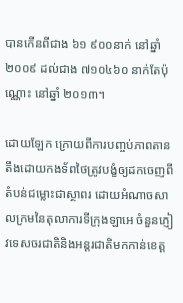បានកើនពីជាង ៦១ ៩០០នាក់ នៅឆ្នាំ ២០០៩ ដល់ជាង ៧១០៤៦០ នាក់តែប៉ុណ្ណោះ នៅឆ្នាំ ២០១៣។

ដោយឡែក ក្រោយពីការបញ្ចប់ភាពតានតឹងដោយកងទ័ពថៃត្រូវបង្ខំឲ្យដកចេញពីតំបន់ជម្លោះជាស្ថាពរ ដោយអំណាចសាលក្រមនៃតុលាការទីក្រុងឡាអេ ចំនួនភ្ញៀវទេសចរជាតិនិងអន្តរជាតិមកកាន់ខេត្ត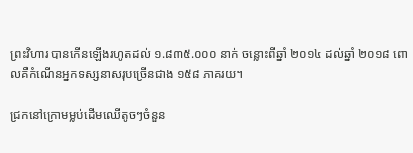ព្រះវិហារ បានកើនឡើងរហូតដល់ ១.៨៣៥.០០០ នាក់ ចន្លោះពីឆ្នាំ ២០១៤ ដល់ឆ្នាំ ២០១៨ ពោលគឺកំណើនអ្នកទស្សនាសរុបច្រើនជាង ១៥៨ ភាគរយ។

ជ្រកនៅក្រោមម្លប់ដើមឈើតូចៗចំនួន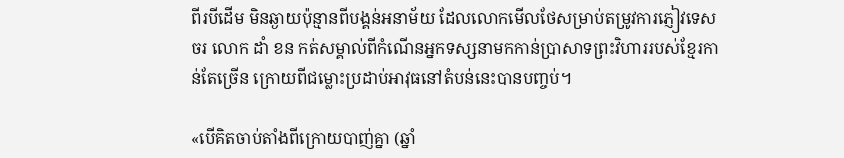ពីរបីដើម មិនឆ្ងាយប៉ុន្មានពីបង្គន់អនាម័យ ដែលលោកមើលថែសម្រាប់តម្រូវការភ្ញៀវទេសចរ លោក ដាំ ខន កត់សម្គាល់ពីកំណើនអ្នកទស្សនាមកកាន់ប្រាសាទព្រះវិហាររបស់ខ្មែរកាន់តែច្រើន ក្រោយពីជម្លោះប្រដាប់អាវុធនៅតំបន់នេះបានបញ្ចប់។

«បើគិតចាប់តាំងពីក្រោយបាញ់គ្នា (ឆ្នាំ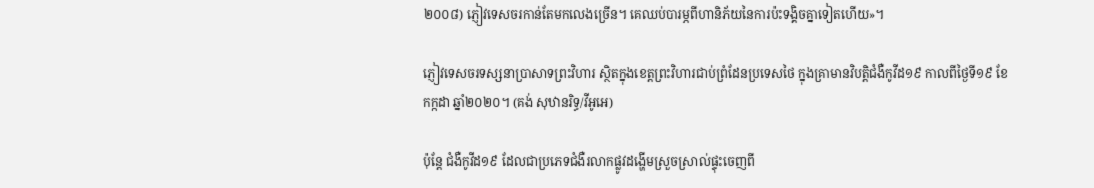២០០៨) ភ្ញៀវទេសចរកាន់តែមកលេងច្រើន។ គេឈប់បារម្ភពីហានិភ័យនៃការប៉ះទង្គិចគ្នាទៀតហើយ»។

ភ្ញៀវទេសចរទស្សនាប្រាសាទព្រះវិហារ ស្ថិតក្នុងខេត្តព្រះវិហារជាប់ព្រំដែនប្រទេសថៃ ក្នុងគ្រាមានវិបត្តិជំងឺកូវីដ១៩ កាលពីថ្ងៃទី១៩ ខែកក្កដា ឆ្នាំ២០២០។ (គង់ សុឋានរិទ្ធ/វីអូអេ)

ប៉ុន្តែ ជំងឺកូវីដ១៩ ដែលជាប្រភេទជំងឺរលាកផ្លូវដង្ហើមស្រួចស្រាល់ផ្ទុះចេញពី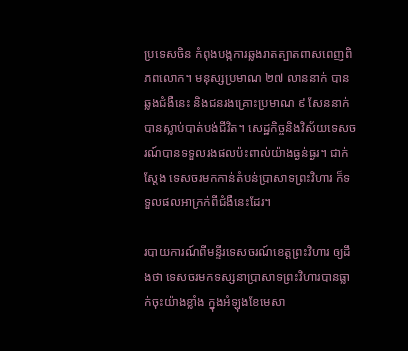ប្រទេសចិន កំពុងបង្កការឆ្លងរាតត្បាតពាសពេញពិភពលោក។ មនុស្សប្រមាណ ២៧ លាននាក់ បានឆ្លងជំងឺនេះ និងជនរងគ្រោះប្រមាណ ៩ សែននាក់ បានស្លាប់បាត់បង់ជីវិត។ សេដ្ឋកិច្ចនិងវិស័យទេសចរណ៍បានទទួលរងផលប៉ះពាល់យ៉ាងធ្ងន់ធ្ងរ។ ជាក់ស្តែង ទេសចរមកកាន់តំបន់ប្រាសាទព្រះវិហារ ក៏ទទួលផលអាក្រក់ពីជំងឺនេះដែរ។

របាយការណ៍ពីមន្ទីរទេសចរណ៍ខេត្តព្រះវិហារ ឲ្យដឹងថា ទេសចរមកទស្សនាប្រាសាទព្រះវិហារបានធ្លាក់ចុះយ៉ាងខ្លាំង ក្នុងអំឡុងខែមេសា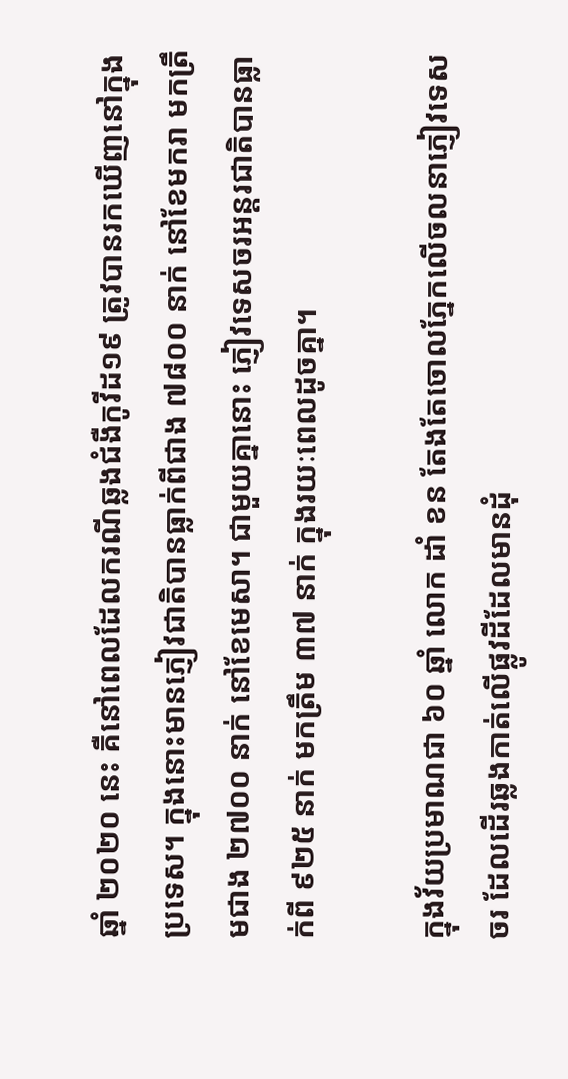ឆ្នាំ ២០២០ នេះ គឺនៅពេលដែលករណីឆ្លងជំងឺកូវីដ១៩ ត្រូវបានរកឃើញនៅក្នុងប្រទេស។ ក្នុងនោះមានភ្ញៀវជាតិបានធ្លាក់ពីជាង ៧៨០០ នាក់ នៅខែមករា មកត្រឹមជាង ២៧០០ នាក់ នៅខែមេសា។ ជាមួយគ្នានោះ ភ្ញៀវទេសចរអន្តរជាតិបានធ្លាក់ពី ៩២៥ នាក់ មកត្រឹម ៣៧ នាក់ ក្នុងរយៈពេលដូចគ្នា។

ក្នុងវ័យប្រមាណជា ៦០ ឆ្នាំ លោក ដាំ ខន តែងតែចោលភ្នែកលើចលនាភ្ញៀវទេសចរ ដែលដើរឆ្លងកាត់លើផ្លូវដីដែលមានដុំ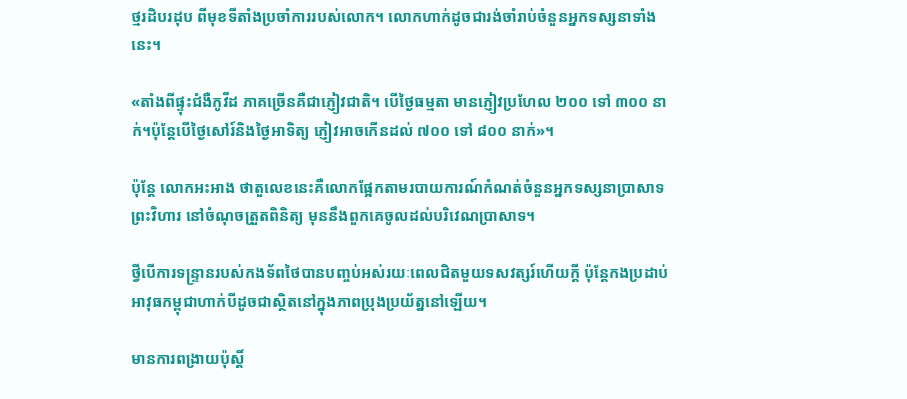ថ្មរដិបរដុប ពីមុខទីតាំងប្រចាំការរបស់លោក។ លោកហាក់ដូចជារង់ចាំរាប់ចំនួនអ្នកទស្សនាទាំងនេះ។

«តាំងពីផ្ទុះជំងឺកូវីដ ភាគច្រើនគឺជាភ្ញៀវជាតិ។ បើថ្ងៃធម្មតា មានភ្ញៀវប្រហែល ២០០ ទៅ ៣០០ នាក់។ប៉ុន្តែបើថ្ងៃសៅរ៍និងថ្ងៃអាទិត្យ ភ្ញៀវអាចកើនដល់ ៧០០ ទៅ ៨០០ នាក់»។

ប៉ុន្តែ លោកអះអាង ថាតួលេខនេះគឺលោកផ្អែកតាមរបាយការណ៍កំណត់ចំនួនអ្នកទស្សនាប្រាសាទព្រះវិហារ នៅចំណុចត្រួតពិនិត្យ មុននឹងពួកគេចូលដល់បរិវេណប្រាសាទ។

ថ្វីបើការទន្ទ្រានរបស់កងទ័ពថៃបានបញ្ចប់អស់រយៈពេលជិតមួយទសវត្សរ៍ហើយក្តី ប៉ុន្តែកងប្រដាប់អាវុធកម្ពុជាហាក់បីដូចជាស្ថិតនៅក្នុងភាពប្រុងប្រយ័ត្ននៅឡើយ។

មានការពង្រាយប៉ុស្តិ៍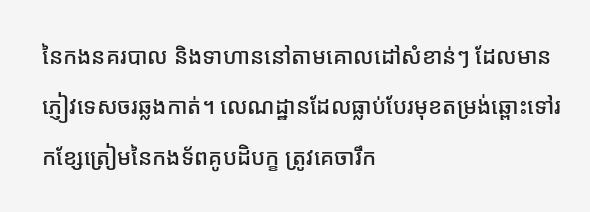នៃកងនគរបាល និងទាហាននៅតាមគោលដៅសំខាន់ៗ ដែលមានភ្ញៀវទេសចរឆ្លងកាត់។ លេណដ្ឋានដែលធ្លាប់បែរមុខតម្រង់ឆ្ពោះទៅរកខ្សែត្រៀមនៃកងទ័ពគូបដិបក្ខ ត្រូវគេចារឹក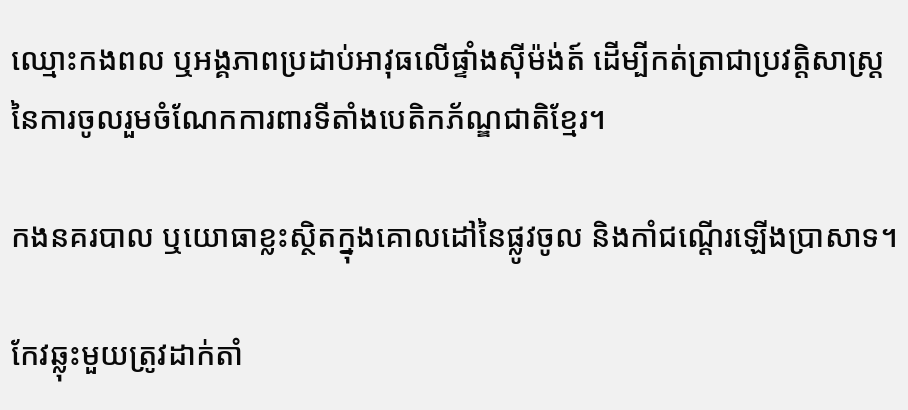ឈ្មោះកងពល ឬអង្គភាពប្រដាប់អាវុធលើផ្ទាំងស៊ីម៉ង់ត៍ ដើម្បីកត់ត្រាជាប្រវត្តិសាស្ត្រនៃការចូលរួមចំណែកការពារទីតាំងបេតិកភ័ណ្ឌជាតិខ្មែរ។

កងនគរបាល ឬយោធាខ្លះស្ថិតក្នុងគោលដៅនៃផ្លូវចូល និងកាំជណ្តើរឡើងប្រាសាទ។

កែវឆ្លុះមួយត្រូវដាក់តាំ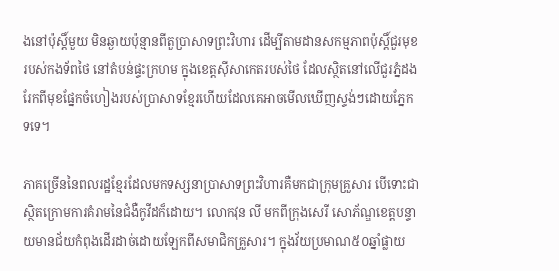ងនៅប៉ុស្តិ៍មួយ មិនឆ្ងាយប៉ុន្មានពីតួប្រាសាទព្រះវិហារ ដើម្បីតាមដានសកម្មភាពប៉ុស្តិ៍ជួរមុខរបស់កងទ័ពថៃ នៅតំបន់ផ្ទះក្រហម ក្នុងខេត្តស៊ីសាកេតរបស់ថៃ ដែលស្ថិតនៅលើជួរភ្នំដងរែកពីមុខផ្នែកចំហៀងរបស់ប្រាសាទខ្មែរហើយដែលគេអាចមើលឃើញស្ទង់ៗដោយភ្នែកទទេ។

ភាគច្រើននៃពលរដ្ឋខ្មែរដែលមកទស្សនាប្រាសាទព្រះវិហារគឺមកជាក្រុមគ្រួសារ បើទោះជាស្ថិតក្រោមការគំរាមនៃជំងឺកូវីដក៏ដោយ។ លោកវុន លី មកពីក្រុងសេរី សោភ័ណ្ឌខេត្តបន្ទាយមានជ័យកំពុងដើរដាច់ដោយឡែកពីសមាជិកគ្រួសារ។ ក្នុងវ័យប្រមាណ៥០ឆ្នាំផ្លាយ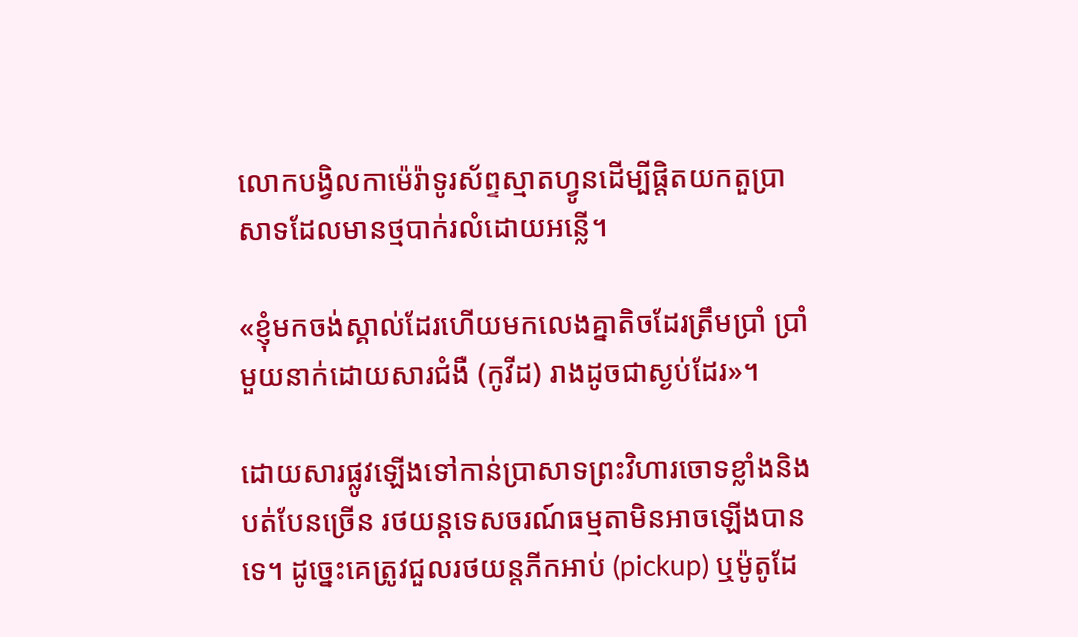លោកបង្វិលកាម៉េរ៉ាទូរស័ព្ទស្មាតហ្វូនដើម្បីផ្តិតយកតួប្រាសាទដែលមានថ្មបាក់រលំដោយអន្លើ។

«ខ្ញុំមកចង់ស្គាល់ដែរហើយមកលេងគ្នាតិចដែរត្រឹមប្រាំ ប្រាំមួយនាក់ដោយសារជំងឺ (កូវីដ) រាងដូចជាស្ងប់ដែរ»។

ដោយសារផ្លូវឡើងទៅកាន់ប្រាសាទព្រះវិហារចោទខ្លាំងនិងបត់បែនច្រើន រថយន្តទេសចរណ៍ធម្មតាមិនអាចឡើងបានទេ។ ដូច្នេះគេត្រូវជួលរថយន្តភីកអាប់ (pickup) ឬម៉ូតូដែ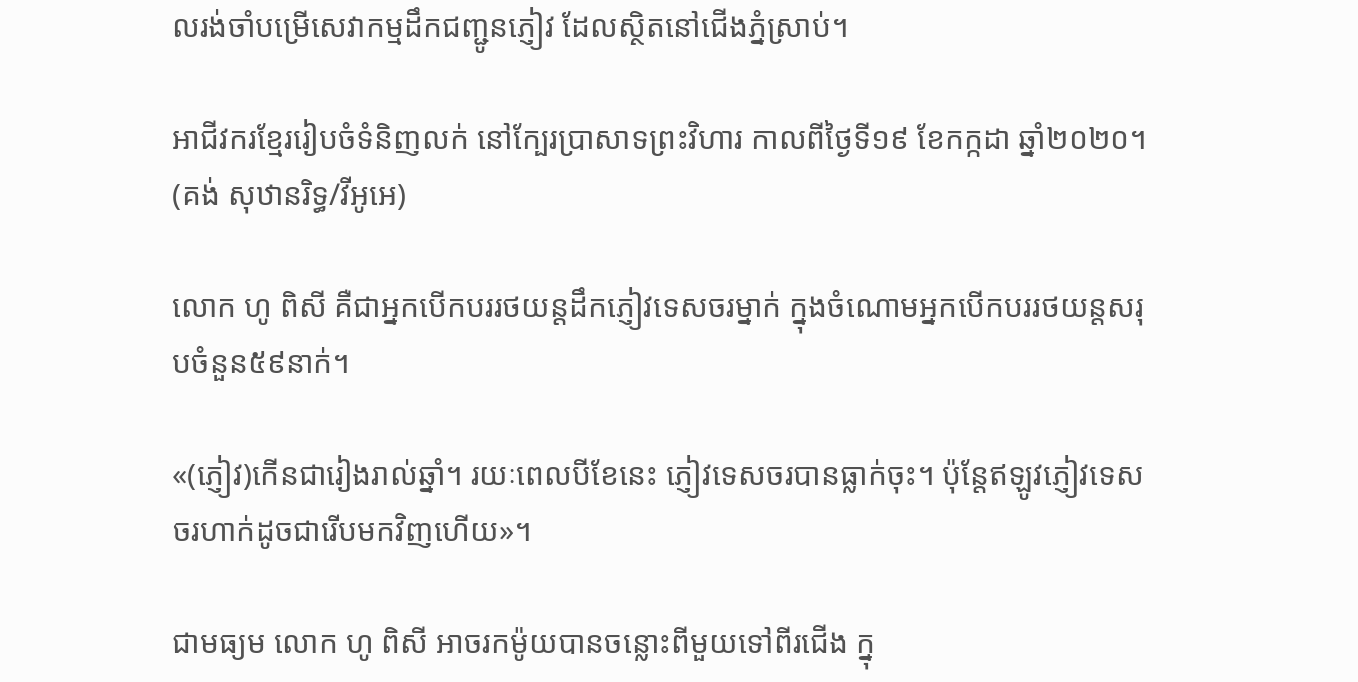លរង់ចាំបម្រើសេវាកម្មដឹកជញ្ជូនភ្ញៀវ ដែលស្ថិតនៅជើងភ្នំស្រាប់។

អាជីវករខ្មែររៀបចំទំនិញលក់ នៅក្បែរប្រាសាទព្រះវិហារ កាលពីថ្ងៃទី១៩ ខែកក្កដា ឆ្នាំ២០២០។ (គង់ សុឋានរិទ្ធ/វីអូអេ)

លោក ហូ ពិសី គឺជាអ្នកបើកបររថយន្តដឹកភ្ញៀវទេសចរម្នាក់ ក្នុងចំណោមអ្នកបើកបររថយន្តសរុបចំនួន៥៩នាក់។

«(ភ្ញៀវ)កើនជារៀងរាល់ឆ្នាំ។ រយៈពេលបីខែនេះ ភ្ញៀវទេសចរបានធ្លាក់ចុះ។ ប៉ុន្តែឥឡូវភ្ញៀវទេសចរហាក់ដូចជារើបមកវិញហើយ»។

ជាមធ្យម លោក ហូ ពិសី អាចរកម៉ូយបានចន្លោះពីមួយទៅពីរជើង ក្នុ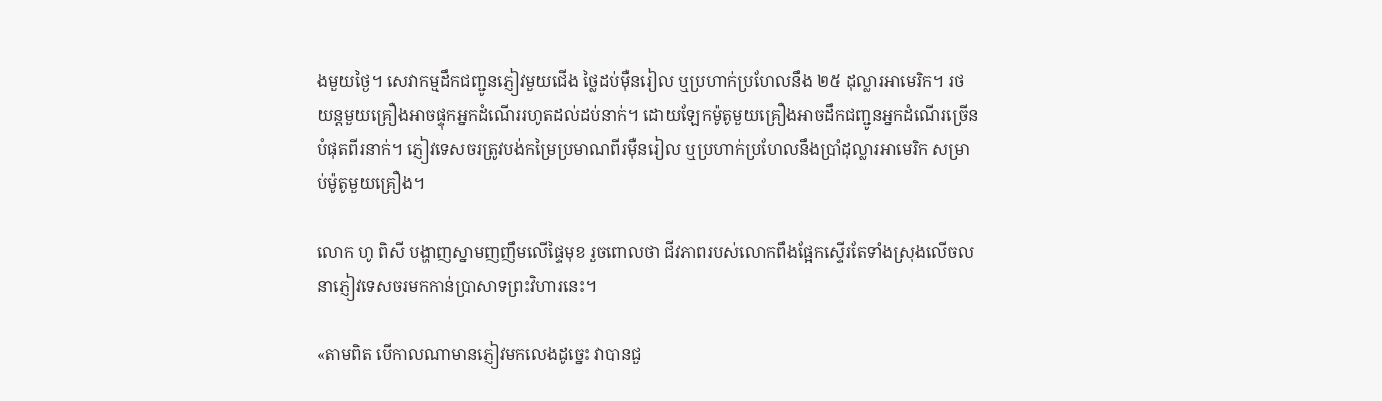ងមួយថ្ងៃ។ សេវាកម្មដឹកជញ្ជូនភ្ញៀវមួយជើង ថ្លៃដប់ម៉ឺនរៀល ឬប្រហាក់ប្រហែលនឹង ២៥ ដុល្លារអាមេរិក។ រថយន្តមួយគ្រឿងអាចផ្ទុកអ្នកដំណើររហូតដល់ដប់នាក់។ ដោយឡែកម៉ូតូមួយគ្រឿងអាចដឹកជញ្ជូនអ្នកដំណើរច្រើនបំផុតពីរនាក់។ ភ្ញៀវទេសចរត្រូវបង់កម្រៃប្រមាណពីរម៉ឺនរៀល ឬប្រហាក់ប្រហែលនឹងប្រាំដុល្លារអាមេរិក សម្រាប់ម៉ូតូមួយគ្រឿង។

លោក ហូ ពិសី បង្ហាញស្នាមញញឹមលើផ្ទៃមុខ រួចពោលថា ជីវភាពរបស់លោកពឹងផ្អែកស្ទើរតែទាំងស្រុងលើចលនាភ្ញៀវទេសចរមកកាន់ប្រាសាទព្រះវិហារនេះ។

«តាមពិត បើកាលណាមានភ្ញៀវមកលេងដូច្នេះ វាបានជួ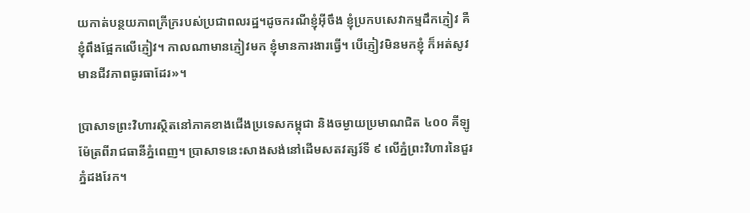យកាត់បន្ថយភាពក្រីក្ររបស់ប្រជាពលរដ្ឋ។ដូចករណីខ្ញុំអ៊ីចឹង ខ្ញុំប្រកបសេវាកម្មដឹកភ្ញៀវ គឺខ្ញុំពឹងផ្អែកលើភ្ញៀវ។ កាលណាមានភ្ញៀវមក ខ្ញុំមានការងារធ្វើ។ បើភ្ញៀវមិនមកខ្ញុំ ក៏អត់សូវមានជីវភាពធូរធាដែរ»។

ប្រាសាទព្រះវិហារស្ថិតនៅភាគខាងជើងប្រទេសកម្ពុជា និងចម្ងាយប្រមាណជិត ៤០០ គីឡូម៉ែត្រពីរាជធានីភ្នំពេញ។ ប្រាសាទនេះសាងសង់នៅដើមសតវត្សរ៍ទី ៩ លើភ្នំព្រះវិហារនៃជួរភ្នំដងរែក។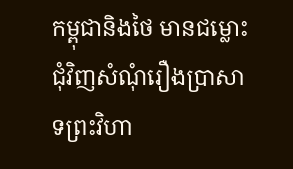កម្ពុជានិងថៃ មានជម្លោះជុំវិញសំណុំរឿងប្រាសាទព្រះវិហា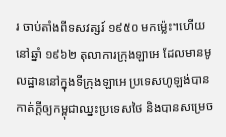រ ចាប់តាំងពីទសវត្សរ៍ ១៩៥០ មកម៉្លេះ។ហើយនៅឆ្នាំ ១៩៦២ តុលាការក្រុងឡាអេ ដែលមានមូលដ្ឋាននៅក្នុងទីក្រុងឡាអេ ប្រទេសហូឡង់បានកាត់ក្ដីឲ្យកម្ពុជាឈ្នះប្រទេសថៃ និងបានសម្រេច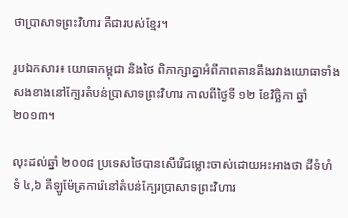ថាប្រាសាទព្រះវិហារ គឺជារបស់ខ្មែរ។

រូបឯកសារ៖ យោធាកម្ពុជា និងថៃ ពិភាក្សាគ្នាអំពីភាពតានតឹងរវាងយោធាទាំងសងខាងនៅក្បែរតំបន់ប្រាសាទព្រះវិហារ កាលពីថ្ងៃទី ១២ ខែវិច្ឆិកា ឆ្នាំ២០១៣។

លុះដល់ឆ្នាំ ២០០៨ ប្រទេសថៃបានសើរើជម្លោះចាស់ដោយអះអាងថា ដីទំហំទំ ៤,៦ គីឡូម៉ែត្រការ៉េនៅតំបន់ក្បែរប្រាសាទព្រះវិហារ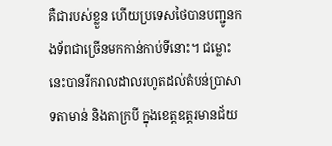គឺជារបស់ខ្លួន ហើយប្រទេសថៃបានបញ្ជូនកងទ័ពជាច្រើនមកកាន់កាប់ទីនោះ។ ជម្លោះនេះបានរីករាលដាលរហូតដល់តំបន់ប្រាសាទតាមាន់ និងតាក្របី ក្នុងខេត្តឧត្តរមានជ័យ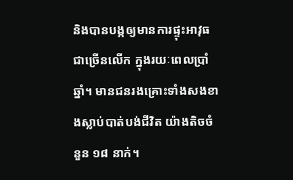និងបានបង្កឲ្យមានការផ្ទុះអាវុធជាច្រើនលើក ក្នុងរយៈពេលប្រាំឆ្នាំ។ មានជនរងគ្រោះទាំងសងខាងស្លាប់បាត់បង់ជីវិត យ៉ាងតិចចំនួន ១៨ នាក់។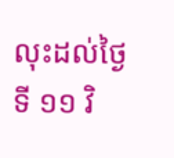លុះដល់ថ្ងៃទី ១១ វិ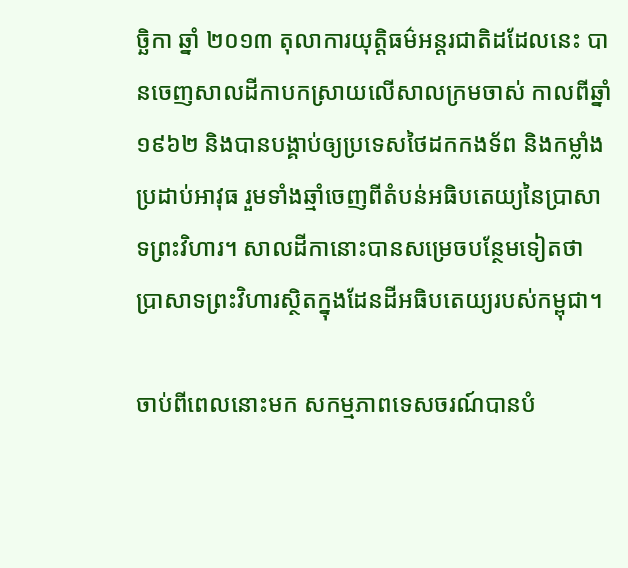ច្ឆិកា ឆ្នាំ ២០១៣ តុលាការយុត្តិធម៌អន្តរជាតិដដែលនេះ បានចេញសាលដីកាបកស្រាយលើសាលក្រមចាស់ កាលពីឆ្នាំ ១៩៦២ និងបានបង្គាប់ឲ្យប្រទេសថៃដកកងទ័ព និងកម្លាំងប្រដាប់អាវុធ រួមទាំងឆ្មាំចេញពីតំបន់អធិបតេយ្យនៃប្រាសាទព្រះវិហារ។ សាលដីកានោះបានសម្រេចបន្ថែមទៀតថា ប្រាសាទព្រះវិហារស្ថិតក្នុងដែនដីអធិបតេយ្យរបស់កម្ពុជា។

ចាប់ពីពេលនោះមក សកម្មភាពទេសចរណ៍បានបំ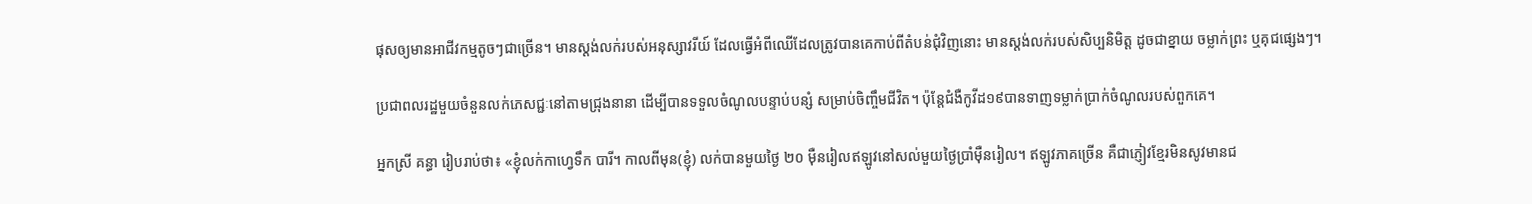ផុសឲ្យមានអាជីវកម្មតូចៗជាច្រើន។ មានស្តង់លក់របស់អនុស្សាវរីយ៍ ដែលធ្វើអំពីឈើដែលត្រូវបានគេកាប់ពីតំបន់ជុំវិញនោះ មានស្តង់លក់របស់សិប្បនិមិត្ត ដូចជាខ្នាយ ចម្លាក់ព្រះ ឬគុជផ្សេងៗ។

ប្រជាពលរដ្ឋមួយចំនួនលក់ភេសជ្ជៈនៅតាមជ្រុងនានា ដើម្បីបានទទួលចំណូលបន្ទាប់បន្សំ សម្រាប់ចិញ្ចឹមជីវិត។ ប៉ុន្តែជំងឺកូវីដ១៩បានទាញទម្លាក់ប្រាក់ចំណូលរបស់ពួកគេ។

អ្នកស្រី គន្ធា រៀបរាប់ថា៖ «ខ្ញុំលក់កាហ្វេទឹក បារី។ កាលពីមុន(ខ្ញុំ) លក់បានមួយថ្ងៃ ២០ ម៉ឺនរៀលឥឡូវនៅសល់មួយថ្ងៃប្រាំម៉ឺនរៀល។ ឥឡូវភាគច្រើន គឺជាភ្ញៀវខ្មែរមិនសូវមានជ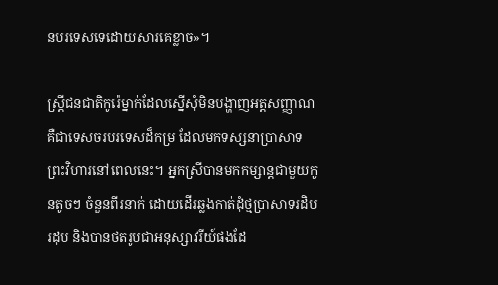នបរទេសទេដោយសារគេខ្លាច»។

ស្ត្រីជនជាតិកូរ៉េម្នាក់ដែលស្នើសុំមិនបង្ហាញអត្តសញ្ញាណ គឺជាទេសចរបរទេសដ៏កម្រ ដែលមកទស្សនាប្រាសាទព្រះវិហារនៅពេលនេះ។ អ្នកស្រីបានមកកម្សាន្តជាមួយកូនតូចៗ ចំនួនពីរនាក់ ដោយដើរឆ្លងកាត់ដុំថ្មប្រាសាទរដិបរដុប និងបានថតរូបជាអនុស្សាវរីយ៍ផងដែ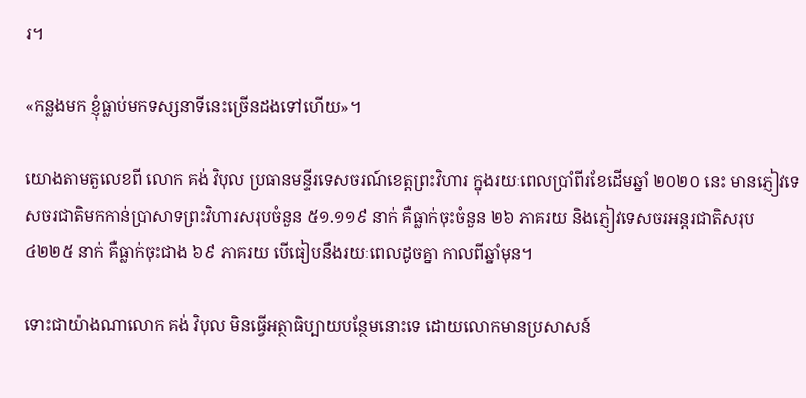រ។

«កន្លងមក ខ្ញុំធ្លាប់មកទស្សនាទីនេះច្រើនដងទៅហើយ»។

យោងតាមតួលេខពី លោក គង់ វិបុល ប្រធានមន្ទីរទេសចរណ៍ខេត្តព្រះវិហារ ក្នុងរយៈពេលប្រាំពីរខែដើមឆ្នាំ ២០២០ នេះ មានភ្ញៀវទេសចរជាតិមកកាន់ប្រាសាទព្រះវិហារសរុបចំនួន ៥១.១១៩ នាក់ គឺធ្លាក់ចុះចំនួន ២៦ ភាគរយ និងភ្ញៀវទេសចរអន្តរជាតិសរុប ៤២២៥ នាក់ គឺធ្លាក់ចុះជាង ៦៩ ភាគរយ បើធៀបនឹងរយៈពេលដូចគ្នា កាលពីឆ្នាំមុន។

ទោះជាយ៉ាងណាលោក គង់ វិបុល មិនធ្វើអត្ថាធិប្បាយបន្ថែមនោះទេ ដោយលោកមានប្រសាសន៍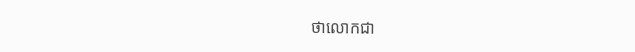ថាលោកជា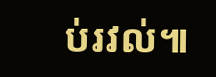ប់រវល់៕